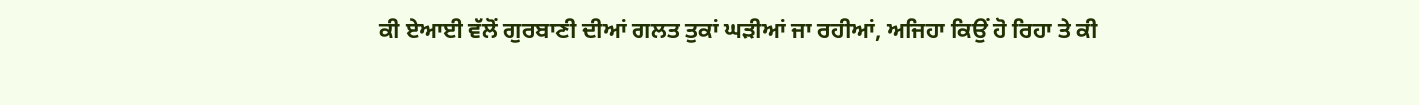ਕੀ ਏਆਈ ਵੱਲੋਂ ਗੁਰਬਾਣੀ ਦੀਆਂ ਗਲਤ ਤੁਕਾਂ ਘੜੀਆਂ ਜਾ ਰਹੀਆਂ, ਅਜਿਹਾ ਕਿਉਂ ਹੋ ਰਿਹਾ ਤੇ ਕੀ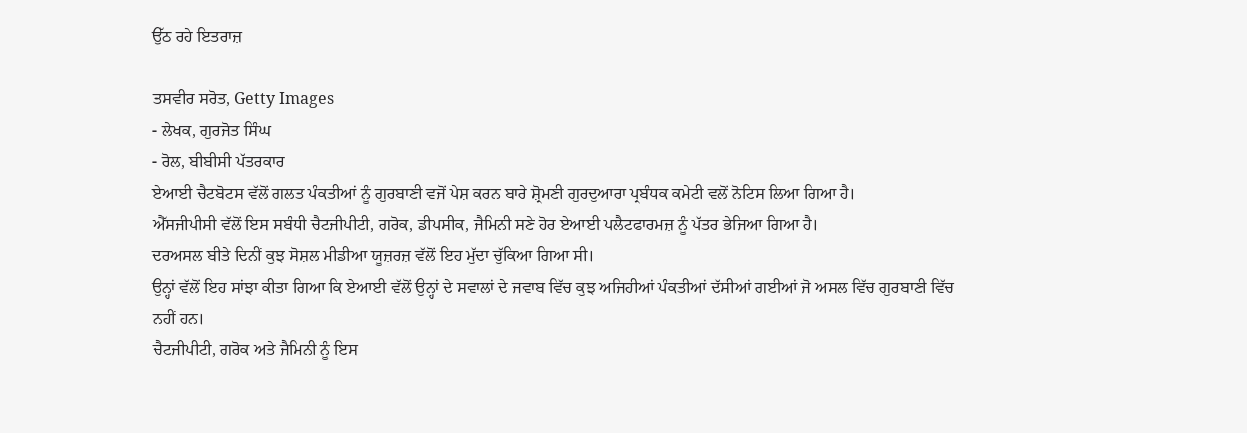ਉੱਠ ਰਹੇ ਇਤਰਾਜ਼

ਤਸਵੀਰ ਸਰੋਤ, Getty Images
- ਲੇਖਕ, ਗੁਰਜੋਤ ਸਿੰਘ
- ਰੋਲ, ਬੀਬੀਸੀ ਪੱਤਰਕਾਰ
ਏਆਈ ਚੈਟਬੋਟਸ ਵੱਲੋਂ ਗਲਤ ਪੰਕਤੀਆਂ ਨੂੰ ਗੁਰਬਾਣੀ ਵਜੋਂ ਪੇਸ਼ ਕਰਨ ਬਾਰੇ ਸ਼੍ਰੋਮਣੀ ਗੁਰਦੁਆਰਾ ਪ੍ਰਬੰਧਕ ਕਮੇਟੀ ਵਲੋਂ ਨੋਟਿਸ ਲਿਆ ਗਿਆ ਹੈ।
ਐੱਸਜੀਪੀਸੀ ਵੱਲੋਂ ਇਸ ਸਬੰਧੀ ਚੈਟਜੀਪੀਟੀ, ਗਰੋਕ, ਡੀਪਸੀਕ, ਜੈਮਿਨੀ ਸਣੇ ਹੋਰ ਏਆਈ ਪਲੈਟਫਾਰਮਜ਼ ਨੂੰ ਪੱਤਰ ਭੇਜਿਆ ਗਿਆ ਹੈ।
ਦਰਅਸਲ ਬੀਤੇ ਦਿਨੀਂ ਕੁਝ ਸੋਸ਼ਲ ਮੀਡੀਆ ਯੂਜ਼ਰਜ਼ ਵੱਲੋਂ ਇਹ ਮੁੱਦਾ ਚੁੱਕਿਆ ਗਿਆ ਸੀ।
ਉਨ੍ਹਾਂ ਵੱਲੋਂ ਇਹ ਸਾਂਝਾ ਕੀਤਾ ਗਿਆ ਕਿ ਏਆਈ ਵੱਲੋਂ ਉਨ੍ਹਾਂ ਦੇ ਸਵਾਲਾਂ ਦੇ ਜਵਾਬ ਵਿੱਚ ਕੁਝ ਅਜਿਹੀਆਂ ਪੰਕਤੀਆਂ ਦੱਸੀਆਂ ਗਈਆਂ ਜੋ ਅਸਲ ਵਿੱਚ ਗੁਰਬਾਣੀ ਵਿੱਚ ਨਹੀਂ ਹਨ।
ਚੈਟਜੀਪੀਟੀ, ਗਰੋਕ ਅਤੇ ਜੈਮਿਨੀ ਨੂੰ ਇਸ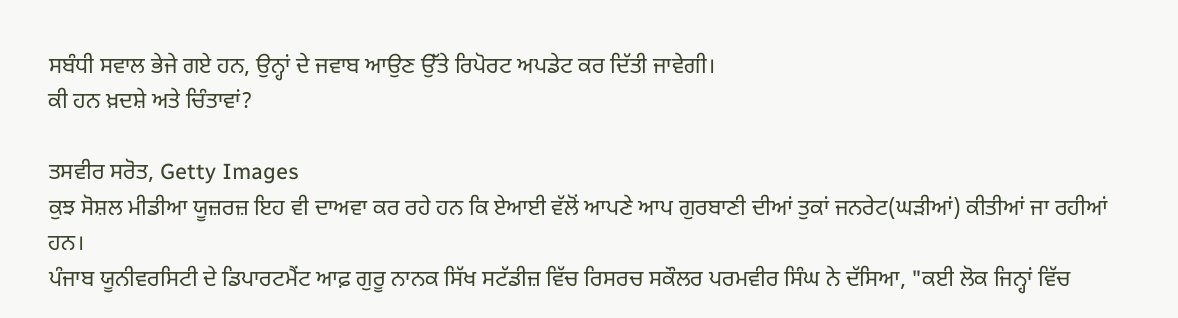ਸਬੰਧੀ ਸਵਾਲ ਭੇਜੇ ਗਏ ਹਨ, ਉਨ੍ਹਾਂ ਦੇ ਜਵਾਬ ਆਉਣ ਉੱਤੇ ਰਿਪੋਰਟ ਅਪਡੇਟ ਕਰ ਦਿੱਤੀ ਜਾਵੇਗੀ।
ਕੀ ਹਨ ਖ਼ਦਸ਼ੇ ਅਤੇ ਚਿੰਤਾਵਾਂ?

ਤਸਵੀਰ ਸਰੋਤ, Getty Images
ਕੁਝ ਸੋਸ਼ਲ ਮੀਡੀਆ ਯੂਜ਼ਰਜ਼ ਇਹ ਵੀ ਦਾਅਵਾ ਕਰ ਰਹੇ ਹਨ ਕਿ ਏਆਈ ਵੱਲੋਂ ਆਪਣੇ ਆਪ ਗੁਰਬਾਣੀ ਦੀਆਂ ਤੁਕਾਂ ਜਨਰੇਟ(ਘੜੀਆਂ) ਕੀਤੀਆਂ ਜਾ ਰਹੀਆਂ ਹਨ।
ਪੰਜਾਬ ਯੂਨੀਵਰਸਿਟੀ ਦੇ ਡਿਪਾਰਟਮੈਂਟ ਆਫ਼ ਗੁਰੂ ਨਾਨਕ ਸਿੱਖ ਸਟੱਡੀਜ਼ ਵਿੱਚ ਰਿਸਰਚ ਸਕੌਲਰ ਪਰਮਵੀਰ ਸਿੰਘ ਨੇ ਦੱਸਿਆ, "ਕਈ ਲੋਕ ਜਿਨ੍ਹਾਂ ਵਿੱਚ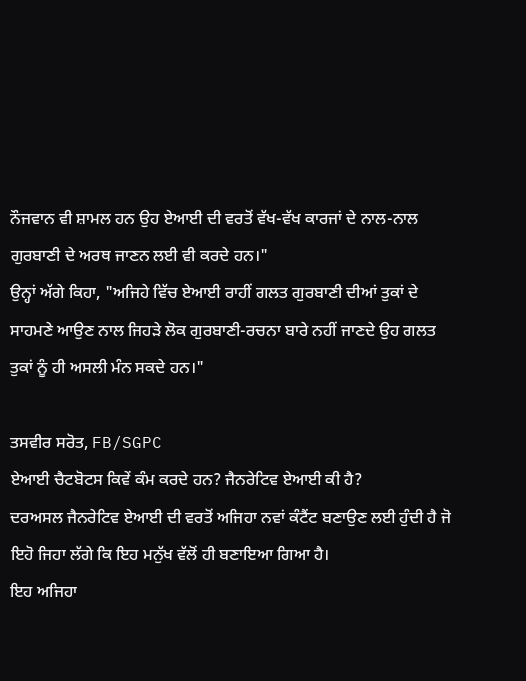ਨੌਜਵਾਨ ਵੀ ਸ਼ਾਮਲ ਹਨ ਉਹ ਏਆਈ ਦੀ ਵਰਤੋਂ ਵੱਖ-ਵੱਖ ਕਾਰਜਾਂ ਦੇ ਨਾਲ-ਨਾਲ ਗੁਰਬਾਣੀ ਦੇ ਅਰਥ ਜਾਣਨ ਲਈ ਵੀ ਕਰਦੇ ਹਨ।"
ਉਨ੍ਹਾਂ ਅੱਗੇ ਕਿਹਾ, "ਅਜਿਹੇ ਵਿੱਚ ਏਆਈ ਰਾਹੀਂ ਗਲਤ ਗੁਰਬਾਣੀ ਦੀਆਂ ਤੁਕਾਂ ਦੇ ਸਾਹਮਣੇ ਆਉਣ ਨਾਲ ਜਿਹੜੇ ਲੋਕ ਗੁਰਬਾਣੀ-ਰਚਨਾ ਬਾਰੇ ਨਹੀਂ ਜਾਣਦੇ ਉਹ ਗਲਤ ਤੁਕਾਂ ਨੂੰ ਹੀ ਅਸਲੀ ਮੰਨ ਸਕਦੇ ਹਨ।"

ਤਸਵੀਰ ਸਰੋਤ, FB/SGPC
ਏਆਈ ਚੈਟਬੋਟਸ ਕਿਵੇਂ ਕੰਮ ਕਰਦੇ ਹਨ? ਜੈਨਰੇਟਿਵ ਏਆਈ ਕੀ ਹੈ?
ਦਰਅਸਲ ਜੈਨਰੇਟਿਵ ਏਆਈ ਦੀ ਵਰਤੋਂ ਅਜਿਹਾ ਨਵਾਂ ਕੰਟੈਂਟ ਬਣਾਉਣ ਲਈ ਹੁੰਦੀ ਹੈ ਜੋ ਇਹੋ ਜਿਹਾ ਲੱਗੇ ਕਿ ਇਹ ਮਨੁੱਖ ਵੱਲੋਂ ਹੀ ਬਣਾਇਆ ਗਿਆ ਹੈ।
ਇਹ ਅਜਿਹਾ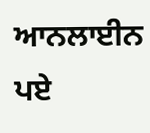ਆਨਲਾਈਨ ਪਏ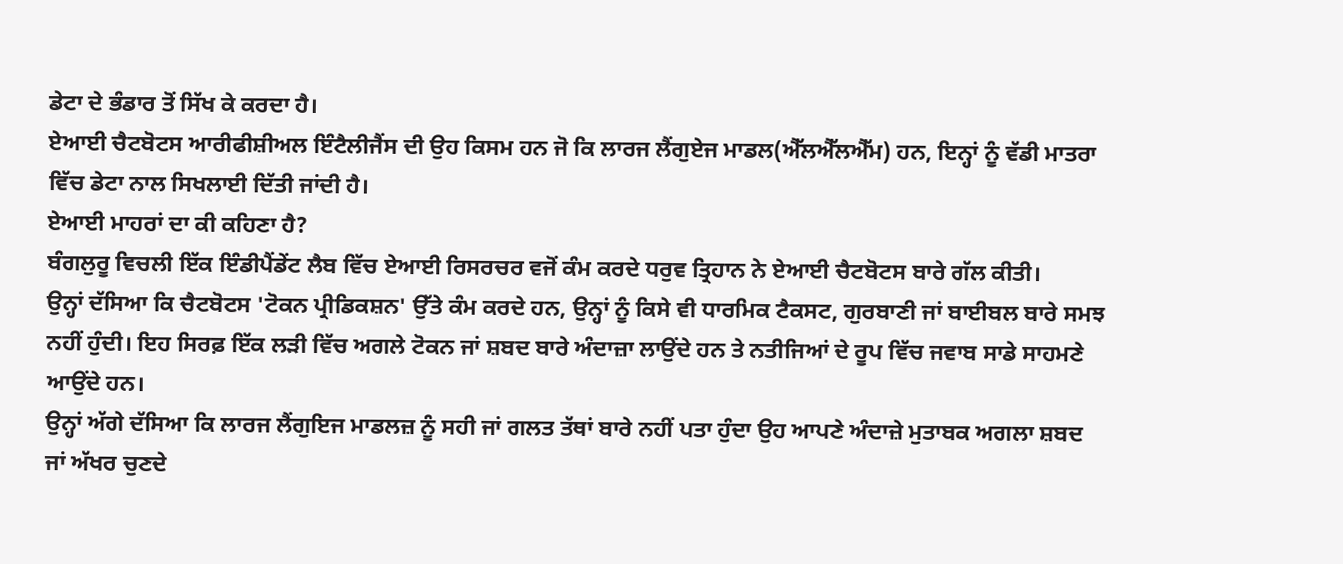ਡੇਟਾ ਦੇ ਭੰਡਾਰ ਤੋਂ ਸਿੱਖ ਕੇ ਕਰਦਾ ਹੈ।
ਏਆਈ ਚੈਟਬੋਟਸ ਆਰੀਫੀਸ਼ੀਅਲ ਇੰਟੈਲੀਜੈਂਸ ਦੀ ਉਹ ਕਿਸਮ ਹਨ ਜੋ ਕਿ ਲਾਰਜ ਲੈਂਗੁਏਜ ਮਾਡਲ(ਐੱਲਐੱਲਐੱਮ) ਹਨ, ਇਨ੍ਹਾਂ ਨੂੰ ਵੱਡੀ ਮਾਤਰਾ ਵਿੱਚ ਡੇਟਾ ਨਾਲ ਸਿਖਲਾਈ ਦਿੱਤੀ ਜਾਂਦੀ ਹੈ।
ਏਆਈ ਮਾਹਰਾਂ ਦਾ ਕੀ ਕਹਿਣਾ ਹੈ?
ਬੰਗਲੁਰੂ ਵਿਚਲੀ ਇੱਕ ਇੰਡੀਪੈਂਡੇਂਟ ਲੈਬ ਵਿੱਚ ਏਆਈ ਰਿਸਰਚਰ ਵਜੋਂ ਕੰਮ ਕਰਦੇ ਧਰੁਵ ਤ੍ਰਿਹਾਨ ਨੇ ਏਆਈ ਚੈਟਬੋਟਸ ਬਾਰੇ ਗੱਲ ਕੀਤੀ।
ਉਨ੍ਹਾਂ ਦੱਸਿਆ ਕਿ ਚੈਟਬੋਟਸ 'ਟੋਕਨ ਪ੍ਰੀਡਿਕਸ਼ਨ' ਉੱਤੇ ਕੰਮ ਕਰਦੇ ਹਨ, ਉਨ੍ਹਾਂ ਨੂੰ ਕਿਸੇ ਵੀ ਧਾਰਮਿਕ ਟੈਕਸਟ, ਗੁਰਬਾਣੀ ਜਾਂ ਬਾਈਬਲ ਬਾਰੇ ਸਮਝ ਨਹੀਂ ਹੁੰਦੀ। ਇਹ ਸਿਰਫ਼ ਇੱਕ ਲੜੀ ਵਿੱਚ ਅਗਲੇ ਟੋਕਨ ਜਾਂ ਸ਼ਬਦ ਬਾਰੇ ਅੰਦਾਜ਼ਾ ਲਾਉਂਦੇ ਹਨ ਤੇ ਨਤੀਜਿਆਂ ਦੇ ਰੂਪ ਵਿੱਚ ਜਵਾਬ ਸਾਡੇ ਸਾਹਮਣੇ ਆਉਂਦੇ ਹਨ।
ਉਨ੍ਹਾਂ ਅੱਗੇ ਦੱਸਿਆ ਕਿ ਲਾਰਜ ਲੈਂਗੁਇਜ ਮਾਡਲਜ਼ ਨੂੰ ਸਹੀ ਜਾਂ ਗਲਤ ਤੱਥਾਂ ਬਾਰੇ ਨਹੀਂ ਪਤਾ ਹੁੰਦਾ ਉਹ ਆਪਣੇ ਅੰਦਾਜ਼ੇ ਮੁਤਾਬਕ ਅਗਲਾ ਸ਼ਬਦ ਜਾਂ ਅੱਖਰ ਚੁਣਦੇ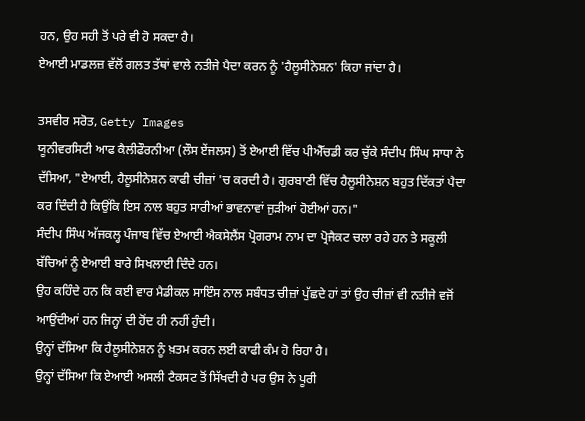ਹਨ, ਉਹ ਸਹੀ ਤੋਂ ਪਰੇ ਵੀ ਹੋ ਸਕਦਾ ਹੈ।
ਏਆਈ ਮਾਡਲਜ਼ ਵੱਲੋਂ ਗਲਤ ਤੱਥਾਂ ਵਾਲੇ ਨਤੀਜੇ ਪੈਦਾ ਕਰਨ ਨੂੰ 'ਹੈਲੂਸੀਨੇਸ਼ਨ' ਕਿਹਾ ਜਾਂਦਾ ਹੈ।

ਤਸਵੀਰ ਸਰੋਤ, Getty Images
ਯੂਨੀਵਰਸਿਟੀ ਆਫ ਕੈਲੀਫੌਰਨੀਆ (ਲੌਸ ਏਂਜਲਸ) ਤੋਂ ਏਆਈ ਵਿੱਚ ਪੀਐੱਚਡੀ ਕਰ ਚੁੱਕੇ ਸੰਦੀਪ ਸਿੰਘ ਸਾਧਾ ਨੇ ਦੱਸਿਆ, "ਏਆਈ, ਹੈਲੂਸੀਨੇਸ਼ਨ ਕਾਫੀ ਚੀਜ਼ਾਂ 'ਚ ਕਰਦੀ ਹੈ। ਗੁਰਬਾਣੀ ਵਿੱਚ ਹੈਲੂਸੀਨੇਸ਼ਨ ਬਹੁਤ ਦਿੱਕਤਾਂ ਪੈਦਾ ਕਰ ਦਿੰਦੀ ਹੈ ਕਿਉਂਕਿ ਇਸ ਨਾਲ ਬਹੁਤ ਸਾਰੀਆਂ ਭਾਵਨਾਵਾਂ ਜੁੜੀਆਂ ਹੋਈਆਂ ਹਨ।"
ਸੰਦੀਪ ਸਿੰਘ ਅੱਜਕਲ੍ਹ ਪੰਜਾਬ ਵਿੱਚ ਏਆਈ ਐਕਸੇਲੈਂਸ ਪ੍ਰੋਗਰਾਮ ਨਾਮ ਦਾ ਪ੍ਰੋਜੈਕਟ ਚਲਾ ਰਹੇ ਹਨ ਤੇ ਸਕੂਲੀ ਬੱਚਿਆਂ ਨੂੰ ਏਆਈ ਬਾਰੇ ਸਿਖਲਾਈ ਦਿੰਦੇ ਹਨ।
ਉਹ ਕਹਿੰਦੇ ਹਨ ਕਿ ਕਈ ਵਾਰ ਮੈਡੀਕਲ ਸਾਇੰਸ ਨਾਲ ਸਬੰਧਤ ਚੀਜ਼ਾਂ ਪੁੱਛਦੇ ਹਾਂ ਤਾਂ ਉਹ ਚੀਜ਼ਾਂ ਵੀ ਨਤੀਜੇ ਵਜੋਂ ਆਉਂਦੀਆਂ ਹਨ ਜਿਨ੍ਹਾਂ ਦੀ ਹੋਂਦ ਹੀ ਨਹੀਂ ਹੁੰਦੀ।
ਉਨ੍ਹਾਂ ਦੱਸਿਆ ਕਿ ਹੈਲੂਸੀਨੇਸ਼ਨ ਨੂੰ ਖ਼ਤਮ ਕਰਨ ਲਈ ਕਾਫੀ ਕੰਮ ਹੋ ਰਿਹਾ ਹੈ।
ਉਨ੍ਹਾਂ ਦੱਸਿਆ ਕਿ ਏਆਈ ਅਸਲੀ ਟੈਕਸਟ ਤੋਂ ਸਿੱਖਦੀ ਹੈ ਪਰ ਉਸ ਨੇ ਪੂਰੀ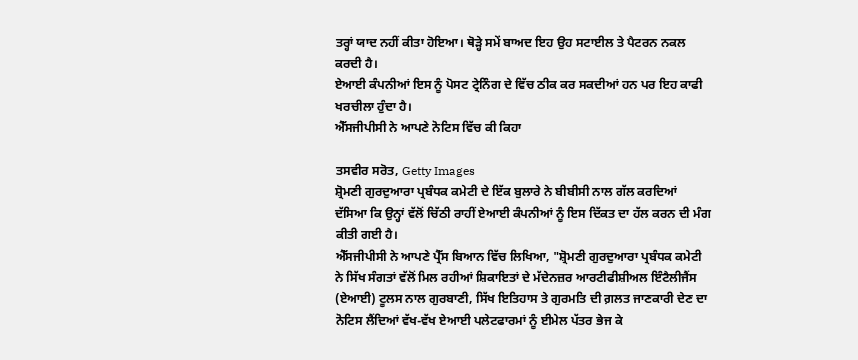ਤਰ੍ਹਾਂ ਯਾਦ ਨਹੀਂ ਕੀਤਾ ਹੋਇਆ। ਥੋੜ੍ਹੇ ਸਮੇਂ ਬਾਅਦ ਇਹ ਉਹ ਸਟਾਈਲ ਤੇ ਪੈਟਰਨ ਨਕਲ ਕਰਦੀ ਹੈ।
ਏਆਈ ਕੰਪਨੀਆਂ ਇਸ ਨੂੰ ਪੋਸਟ ਟ੍ਰੇਨਿੰਗ ਦੇ ਵਿੱਚ ਠੀਕ ਕਰ ਸਕਦੀਆਂ ਹਨ ਪਰ ਇਹ ਕਾਫੀ ਖਰਚੀਲਾ ਹੁੰਦਾ ਹੈ।
ਐੱਸਜੀਪੀਸੀ ਨੇ ਆਪਣੇ ਨੋਟਿਸ ਵਿੱਚ ਕੀ ਕਿਹਾ

ਤਸਵੀਰ ਸਰੋਤ, Getty Images
ਸ਼੍ਰੋਮਣੀ ਗੁਰਦੁਆਰਾ ਪ੍ਰਬੰਧਕ ਕਮੇਟੀ ਦੇ ਇੱਕ ਬੁਲਾਰੇ ਨੇ ਬੀਬੀਸੀ ਨਾਲ ਗੱਲ ਕਰਦਿਆਂ ਦੱਸਿਆ ਕਿ ਉਨ੍ਹਾਂ ਵੱਲੋਂ ਚਿੱਠੀ ਰਾਹੀਂ ਏਆਈ ਕੰਪਨੀਆਂ ਨੂੰ ਇਸ ਦਿੱਕਤ ਦਾ ਹੱਲ ਕਰਨ ਦੀ ਮੰਗ ਕੀਤੀ ਗਈ ਹੈ।
ਐੱਸਜੀਪੀਸੀ ਨੇ ਆਪਣੇ ਪ੍ਰੈੱਸ ਬਿਆਨ ਵਿੱਚ ਲਿਖਿਆ, "ਸ਼੍ਰੋਮਣੀ ਗੁਰਦੁਆਰਾ ਪ੍ਰਬੰਧਕ ਕਮੇਟੀ ਨੇ ਸਿੱਖ ਸੰਗਤਾਂ ਵੱਲੋਂ ਮਿਲ ਰਹੀਆਂ ਸ਼ਿਕਾਇਤਾਂ ਦੇ ਮੱਦੇਨਜ਼ਰ ਆਰਟੀਫੀਸ਼ੀਅਲ ਇੰਟੈਲੀਜੈਂਸ (ਏਆਈ) ਟੂਲਸ ਨਾਲ ਗੁਰਬਾਣੀ, ਸਿੱਖ ਇਤਿਹਾਸ ਤੇ ਗੁਰਮਤਿ ਦੀ ਗ਼ਲਤ ਜਾਣਕਾਰੀ ਦੇਣ ਦਾ ਨੋਟਿਸ ਲੈਂਦਿਆਂ ਵੱਖ-ਵੱਖ ਏਆਈ ਪਲੇਟਫਾਰਮਾਂ ਨੂੰ ਈਮੇਲ ਪੱਤਰ ਭੇਜ ਕੇ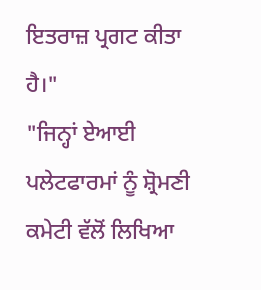ਇਤਰਾਜ਼ ਪ੍ਰਗਟ ਕੀਤਾ ਹੈ।"
"ਜਿਨ੍ਹਾਂ ਏਆਈ ਪਲੇਟਫਾਰਮਾਂ ਨੂੰ ਸ਼੍ਰੋਮਣੀ ਕਮੇਟੀ ਵੱਲੋਂ ਲਿਖਿਆ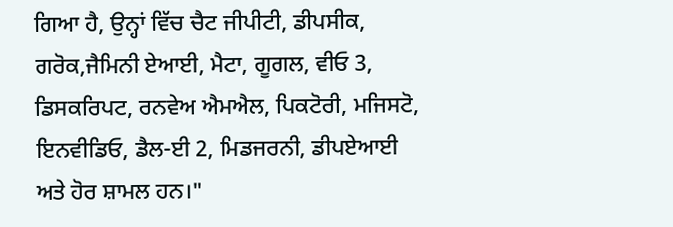ਗਿਆ ਹੈ, ਉਨ੍ਹਾਂ ਵਿੱਚ ਚੈਟ ਜੀਪੀਟੀ, ਡੀਪਸੀਕ, ਗਰੋਕ,ਜੈਮਿਨੀ ਏਆਈ, ਮੈਟਾ, ਗੂਗਲ, ਵੀਓ 3, ਡਿਸਕਰਿਪਟ, ਰਨਵੇਅ ਐਮਐਲ, ਪਿਕਟੋਰੀ, ਮਜਿਸਟੋ, ਇਨਵੀਡਿਓ, ਡੈਲ-ਈ 2, ਮਿਡਜਰਨੀ, ਡੀਪਏਆਈ ਅਤੇ ਹੋਰ ਸ਼ਾਮਲ ਹਨ।"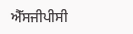ਐੱਸਜੀਪੀਸੀ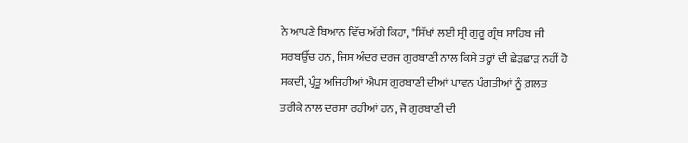ਨੇ ਆਪਣੇ ਬਿਆਨ ਵਿੱਚ ਅੱਗੇ ਕਿਹਾ, "ਸਿੱਖਾਂ ਲਈ ਸ੍ਰੀ ਗੁਰੂ ਗ੍ਰੰਥ ਸਾਹਿਬ ਜੀ ਸਰਬਉੱਚ ਹਨ, ਜਿਸ ਅੰਦਰ ਦਰਜ ਗੁਰਬਾਣੀ ਨਾਲ ਕਿਸੇ ਤਰ੍ਹਾਂ ਦੀ ਛੇੜਛਾੜ ਨਹੀਂ ਹੋ ਸਕਦੀ, ਪ੍ਰੰਤੂ ਅਜਿਹੀਆਂ ਐਪਸ ਗੁਰਬਾਣੀ ਦੀਆਂ ਪਾਵਨ ਪੰਗਤੀਆਂ ਨੂੰ ਗ਼ਲਤ ਤਰੀਕੇ ਨਾਲ ਦਰਸਾ ਰਹੀਆਂ ਹਨ, ਜੋ ਗੁਰਬਾਣੀ ਦੀ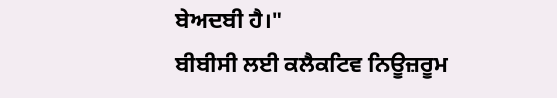ਬੇਅਦਬੀ ਹੈ।"
ਬੀਬੀਸੀ ਲਈ ਕਲੈਕਟਿਵ ਨਿਊਜ਼ਰੂਮ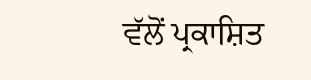ਵੱਲੋਂ ਪ੍ਰਕਾਸ਼ਿਤ